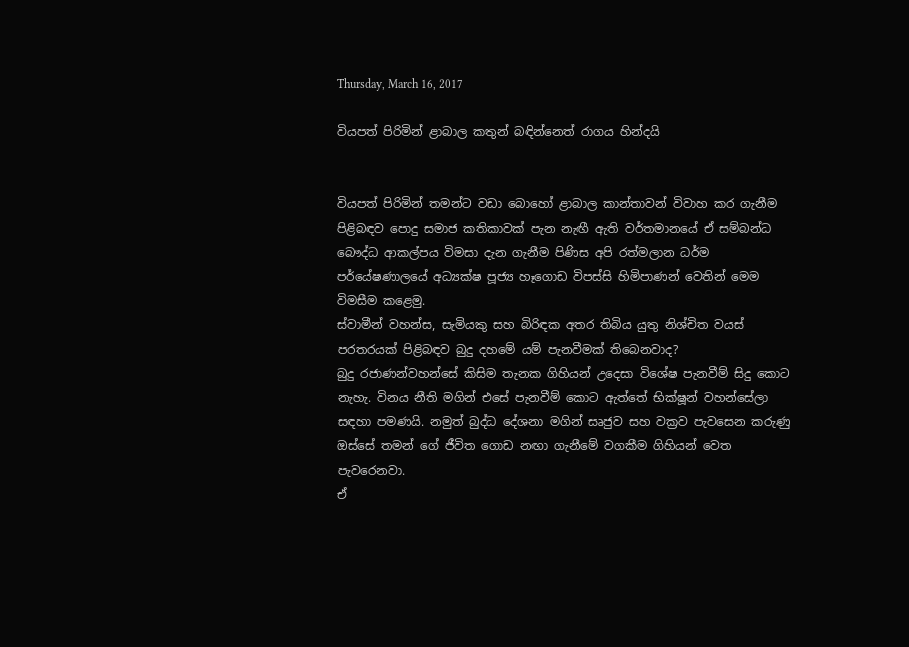Thursday, March 16, 2017

වියපත් පිරිමින් ළාබාල කතුන් බඳින්නෙත් රාගය හින්දයි


වියපත් පිරිමින් තමන්ට වඩා බොහෝ ළාබාල කාන්තාවන් විවාහ කර ගැනීම පිළිබඳව පොදු සමාජ කතිකාවක් පැන නැඟී ඇති වර්තමානයේ ඒ සම්බන්ධ බෞද්ධ ආකල්පය විමසා දැන ගැනීම පිණිස අපි රත්මලාන ධර්ම පර්යේෂණාලයේ අධ්‍යක්ෂ පූජ්‍ය හෑගොඩ විපස්සි හිමිපාණන් වෙතින් මෙම විමසීම කළෙමු.
ස්වාමීන් වහන්ස, සැමියකු සහ බිරිඳක අතර තිබිය යුතු නිශ්චිත වයස් පරතරයක් පිළිබඳව බුදු දහමේ යම් පැනවීමක් තිබෙනවාද?
බුදු රජාණන්වහන්සේ කිසිම තැනක ගිහියන් උදෙසා විශේෂ පැනවීම් සිදු කොට නැහැ. විනය නීති මගින් ‍එසේ පැනවීම් කොට ඇත්තේ භික්ෂූන් වහන්සේලා සඳහා පමණයි. නමුත් බුද්ධ දේශනා මගින් සෘජුව සහ වක්‍රව පැවසෙන කරුණු ඔස්සේ තමන් ගේ ජීවිත ගොඩ නඟා ගැනීමේ වගකීම ගිහියන් වෙත පැවරෙනවා.
ඒ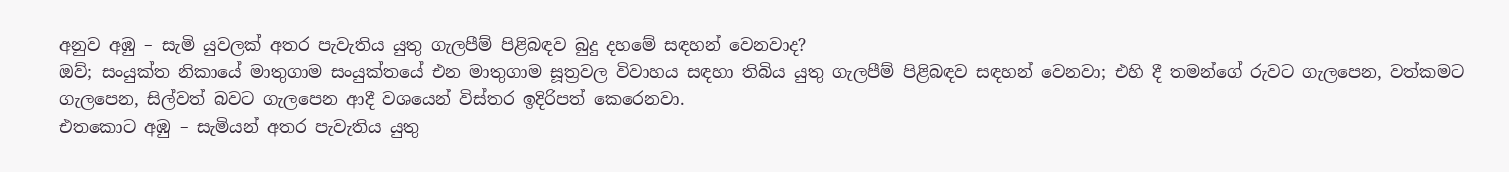අනුව අඹු – සැමි යුවලක් අතර පැවැතිය යුතු ගැලපීම් පිළිබඳව බුදු දහමේ සඳහන් වෙනවාද?
ඔව්; සංයුක්ත නිකායේ මාතුගාම සංයුක්තයේ එන මාතුගාම සූත්‍රවල විවාහය සඳහා තිබිය යුතු ගැලපීම් පිළිබඳව සඳහන් වෙනවා; එහි දී තමන්ගේ රුවට ගැලපෙන, වත්කමට ගැලපෙන, සිල්වත් බවට ගැලපෙන ආදී වශයෙන් විස්තර ඉදිරිපත් කෙරෙනවා.
එතකොට අඹු – සැමියන් අතර පැවැතිය යුතු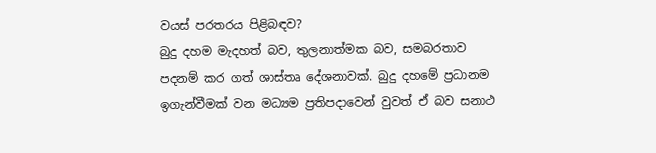වයස් පරතරය පිළිබඳව?
බුදු දහම මැදහත් බව, තුලනාත්මක බව, සමබරතාව පදනම් කර ගත් ශාස්තෘ දේශනාවක්. බුදු දහමේ ප්‍රධානම ඉගැන්වීමක් වන මධ්‍යම ප්‍රතිපදාවෙන් වුවත් ඒ බව සනාථ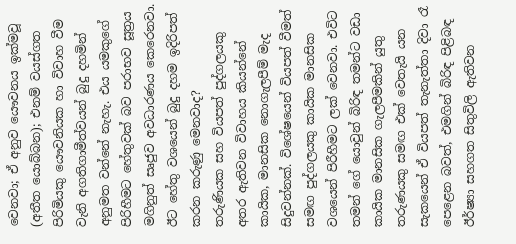වෙනවා; ඒ අනුව යෞවනය ඉක්මවූ (අතීත යොබ්බන); එනම් වයස්ගත පිරිමියකු යෞවනියක හා විවාහ වීම වැනි අගතිගාමීත්වයන් බුදු දහමින් අනුමත වන්නේ නැහැ. එය යමකුගේ පිරිහීමට හේතුවක් බව පරාභව සූත්‍රය මගිනුත් සෘජුව අවධාරණය‍ කෙරෙනවා.
ඊට හේතු වශයෙන් බුදු දහම ඉදිරිපත් කරන කරුණු මෙනවාද?
තරුණියක සහ වියපත් පුද්ගලයකු අතර ඇතිවන විවාහය කියන්නේ කායික, මානසික නොගැලපීම් මැද සිදුවන්නක්. විශේෂයෙන් වියපත් වීමත් සමඟ පුද්ගලයකු කායික මානසික වශයෙන් පිරීහීමට ලක් වෙනවා. එවිට තමන් ගේ ‍යොවුන් බිරිඳ තමන්ට වඩා කායික මානසික ගැලපීමකින් යුතු තරුණයකු සමඟ එක් වෙතැයි යන සැකයෙන් ඒ වියපත් තැනැත්තා දිවා රෑ පෙළෙන බවත්, එමගින් බිරිඳ පිළිබඳ ඊර්ෂ්‍යා සහගත සිතුවිලි ඇතිවන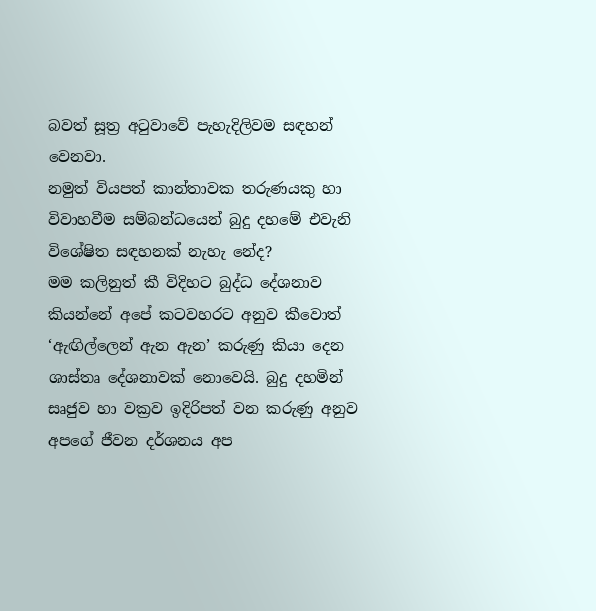බවත් සූත්‍ර අටුවාවේ පැහැදිලිවම සඳහන් වෙනවා.
නමුත් වියපත් කාන්තාවක තරුණයකු හා විවාහවීම සම්බන්ධයෙන් බුදු දහමේ එවැනි විශේෂිත සඳහනක් නැහැ නේද?
මම කලිනුත් කී විදිහට බුද්ධ දේශනාව කියන්නේ අපේ කටවහරට අනුව කීවොත් ‘ඇඟිල්ලෙන් ඇන ඇන’ කරුණු කියා දෙන ශාස්තෘ දේශනාවක් නොවෙයි. බුදු දහමින් සෘජුව හා වක්‍රව ඉදිරිපත් වන කරුණු අනුව අපගේ ජීවන දර්ශනය අප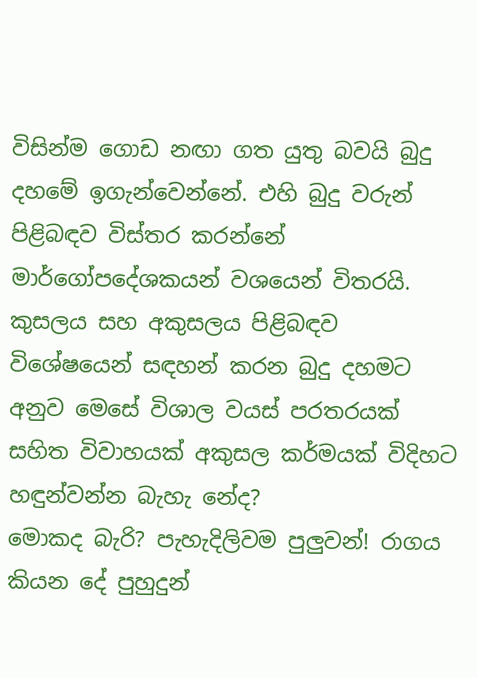විසින්ම ‍‍ගොඩ නඟා ගත යුතු බවයි බුදු දහමේ ඉගැන්වෙන්නේ. එහි බුදු වරුන් පිළිබඳව විස්තර කරන්නේ මාර්ගෝපදේශකයන් වශයෙන් විතරයි.
කුසලය සහ අකුසලය පිළිබඳව විශේෂයෙන් සඳහන් කරන බුදු දහමට අනුව මෙසේ විශාල වයස් පරතරයක් සහිත විවාහයක් අකුසල කර්මයක් විදිහට හඳුන්වන්න බැහැ නේද?
මොකද බැරි? පැහැදිලිවම පුලුවන්! රාගය කියන දේ පුහුදුන්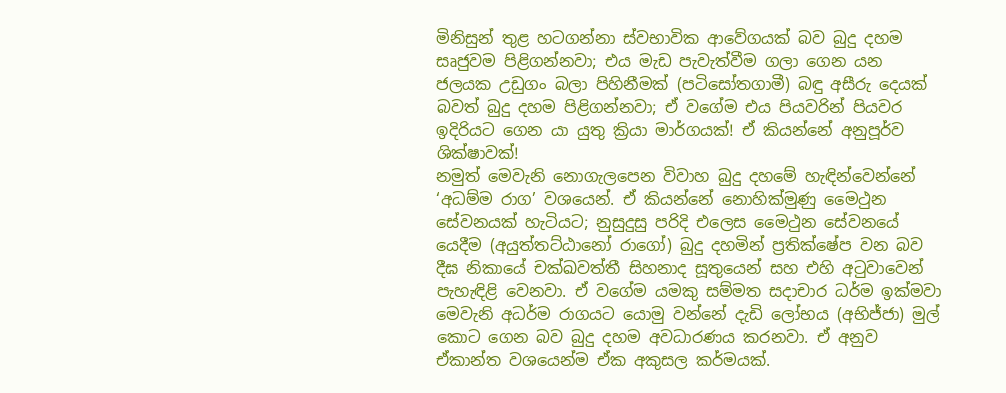මිනිසුන් තුළ හටගන්නා ස්වභාවික ආවේගයක් බව බුදු දහම සෘජුවම පිළිගන්නවා; එය මැඩ පැවැත්වීම ගලා ගෙන යන ජලයක උඩුගං බලා පිහිනීමක් (පටිසෝතගාමී) බඳු අසීරු දෙයක් බවත් බුදු දහම පිළිගන්නවා; ඒ වගේම එය පියවරින් පියවර ඉදිරියට ගෙන යා යුතු ක්‍රියා මාර්ගයක්! ඒ කියන්නේ අනුපූර්ව ශික්ෂාවක්!
නමුත් මෙවැනි නොගැලපෙන විවාහ බුදු දහමේ හැඳින්වෙන්නේ ‘අධම්ම රාග’ වශයෙන්. ඒ කියන්නේ නොහික්මුණු මෛථුන සේවනයක් හැටියට; නුසුදුසු පරිදි එලෙස මෛථුන සේවනයේ යෙදීම (අයුත්තට්ඨානෝ රාගෝ) බුදු දහමින් ප්‍රතික්ෂේප වන බව දීඝ නිකායේ චක්ඛවත්තී සිහනාද සූතුයෙන් සහ එහි අටුවාවෙන් පැහැඳිළි වෙනවා. ඒ වගේම යමකු සම්මත සදාචාර ධර්ම ඉක්මවා මෙවැනි අධර්ම රාගයට යොමු වන්නේ දැඩි ලෝභය (අභිජ්ජා) මුල් කොට ගෙන බව බුදු දහම අවධාරණය කරනවා. ඒ අනුව ඒකාන්ත වශයෙන්ම ඒක අකුසල කර්මයක්.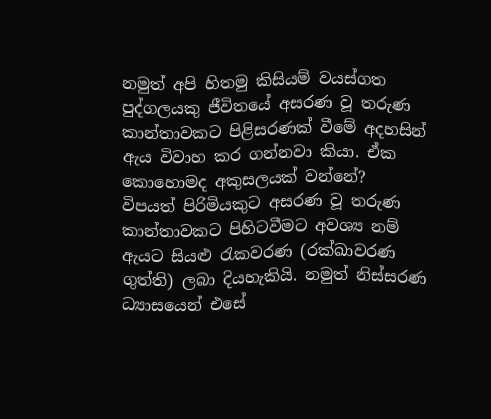නමුත් අපි හිතමු කිසියම් වයස්ගත පුද්ගලයකු ජීවිතයේ අසරණ වූ තරුණ කාන්තාවකට පිළිසරණක් වීමේ අදහසින් ඇය විවාහ කර ගන්නවා කියා. ඒක කොහොමද අකුසලයක් වන්නේ?
විපයත් පිරිමියකුට අසරණ වූ තරුණ කාන්තාවකට පිහිටවීමට අවශ්‍ය නම් ඇයට සියළු රැකවරණ (රක්ඛාවරණ ගුත්ති) ලබා දියහැකියි. නමුත් නිස්සරණ ධ්‍යාසයෙන් එසේ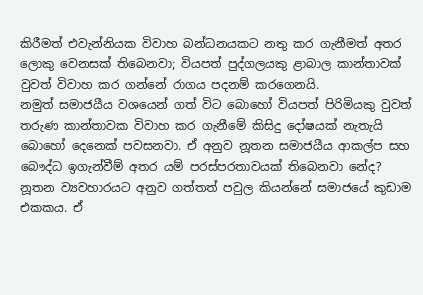කිරීමත් එවැන්නියක විවාහ බන්ධනයකට නතු කර ගැනීමත් අතර ලොකු වෙනසක් ‍තිබෙනවා; වියපත් පුද්ගලයකු ළාබාල කාන්තාවක් වුවත් විවාහ කර ගන්නේ රාගය පදනම් කරගෙනයි.
නමුත් සමාජයීය වශයෙන් ගත් විට බොහෝ වියපත් පිරිමියකු වුවත් තරුණ කාන්තාවක විවාහ කර ගැනීමේ කිසිදු දෝෂයක් නැතැයි බොහෝ දෙනෙක් පවසනවා. ඒ අනුව නූතන සමාජයීය ආකල්ප සහ බෞද්ධ ඉගැන්වීම් අතර යම් පරස්පරතාවයක් තිබෙනවා නේද?
නූතන ව්‍යවහාරයට අනුව ගත්තත් පවුල කියන්නේ සමාජයේ කුඩාම එකකය. ඒ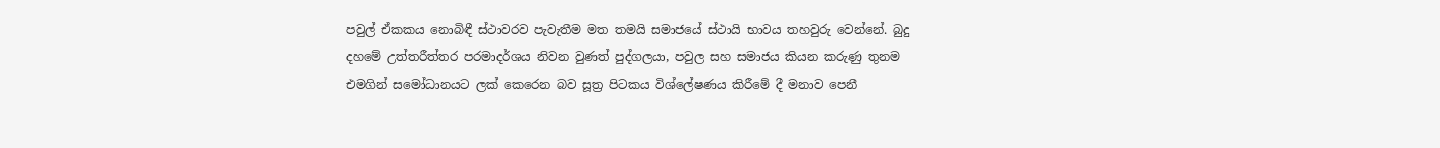පවුල් ඒකකය නොබිඳී ස්ථාවරව පැවැතීම මත තමයි සමාජයේ ස්ථායි භාවය තහවුරු වෙන්නේ. බුදු දහමේ උත්තරීත්තර පරමාදර්ශය නිවන වුණත් පුද්ගලයා, පවුල සහ සමාජය කියන කරුණු තුනම එමගින් සමෝධානයට ලක් කෙරෙන බව සූත්‍ර පිටකය විශ්ලේෂණය කිරීමේ දී මනාව පෙනී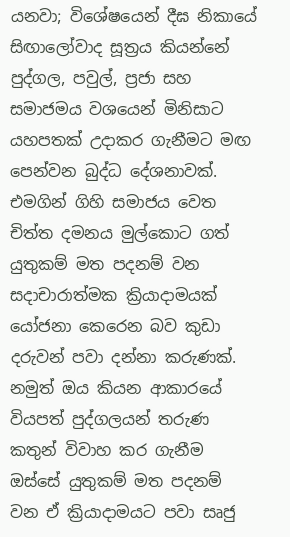යනවා; විශේෂයෙන් දීඝ නිකායේ සිඟාලෝවාද සූත්‍රය කියන්නේ පුද්ගල, පවුල්, ප්‍රජා සහ සමාජමය වශයෙන් මිනිසාට යහපතක් උදාකර ගැනීමට මඟ පෙන්වන බුද්ධ දේශනාවක්. එමගින් ගිහි සමාජය වෙත චිත්ත දමනය මුල්කොට ගත් යුතුකම් මත පදනම් වන සදාචාරාත්මක ක්‍රියාදාමයක් යෝජනා කෙරෙන බව කුඩා දරුවන් පවා දන්නා කරුණක්.
නමුත් ඔය කියන ආකාරයේ වියපත් පුද්ගලයන් තරුණ කතුන් විවාහ කර ගැනීම ඔස්සේ යුතුකම් මත පදනම් වන ඒ ක්‍රියාදාමයට පවා සෘජු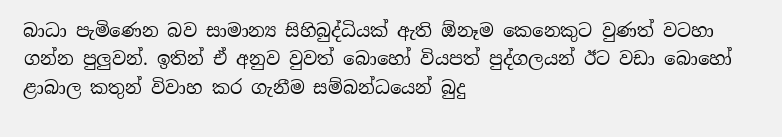බාධා පැමිණෙන බව සාමාන්‍ය සිහිබුද්ධියක් ඇති ඕනෑම කෙනෙකුට වුණත් වටහා ගන්න පුලුවන්. ඉතින් ඒ අනුව වුවත් බොහෝ වියපත් පුද්ගලයන් ඊට වඩා බොහෝ ළාබාල කතුන් විවාහ කර ගැනීම සම්බන්ධයෙන් බුදු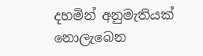දහමින් අනුමැතියක් නොලැබෙන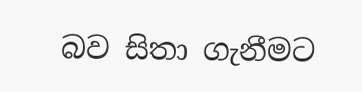බව සිතා ගැනීමට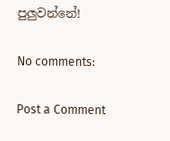පුලුවන්නේ!

No comments:

Post a Comment